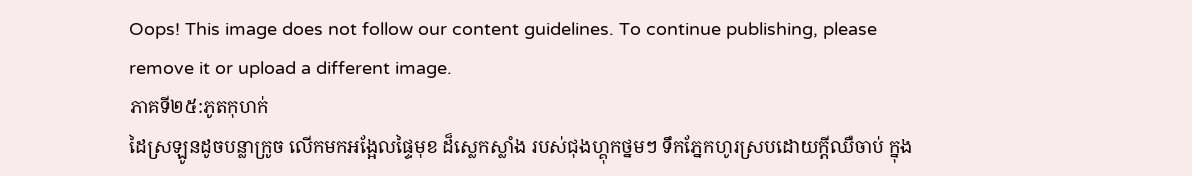Oops! This image does not follow our content guidelines. To continue publishing, please remove it or upload a different image.
ភាគទី២៥:ភូតកុហក់
ដៃស្រឡូនដូចបន្លាក្រូច លើកមកអង្អែលផ្ទៃមុខ ដ៏ស្លេកស្លាំង របស់ជុងហ្គុកថ្នមៗ ទឹកភ្នែកហូរស្របដោយក្តីឈឺចាប់ ក្នុង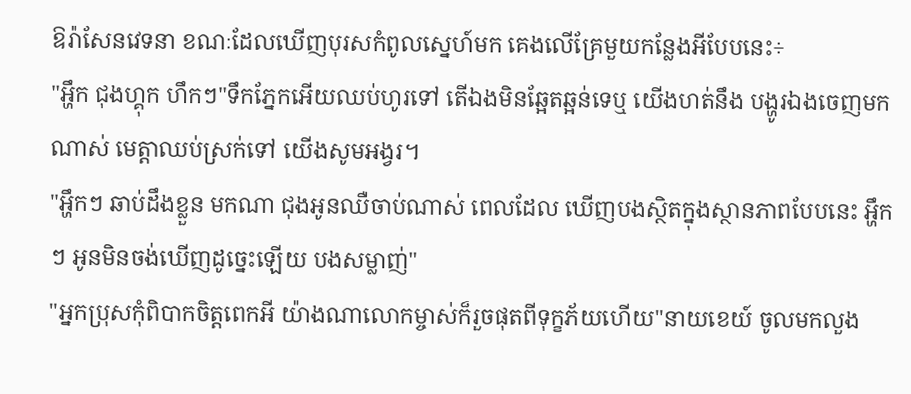ឱរ៉ាសែនវេទនា ខណៈដែលឃើញបុរសកំពូលស្នេហ៍មក គេងលើគ្រែមួយកន្លែងអីបែបនេះ÷
"អ្ហឹក ជុងហ្គុក ហឹកៗ"ទឹកភ្នែកអើយឈប់ហូរទៅ តើឯងមិនឆ្អែតឆ្អន់ទេឬ យើងហត់នឹង បង្ហូរឯងចេញមកណាស់ មេត្តាឈប់ស្រក់ទៅ យើងសូមអង្វរ។
"អ្ហឹកៗ ឆាប់ដឹងខ្លួន មកណា ជុងអូនឈឺចាប់ណាស់ ពេលដែល ឃើញបងស្ថិតក្នុងស្ថានភាពបែបនេះ អ្ហឹកៗ អូនមិនចង់ឃើញដូច្នេះឡើយ បងសម្លាញ់"
"អ្នកប្រុសកុំពិបាកចិត្តពេកអី យ៉ាងណាលោកម្ចាស់ក៏រួចផុតពីទុក្ខភ័យហើយ"នាយខេយ៍ ចូលមកលួង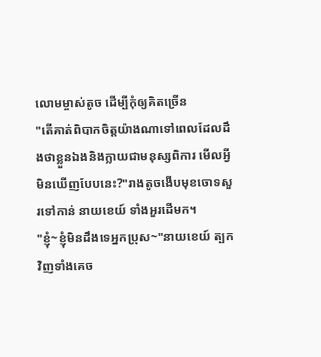លោមម្ចាស់តូច ដើម្បីកុំឲ្យគិតច្រើន
"តើគាត់ពិបាកចិត្តយ៉ាងណាទៅពេលដែលដឹងថាខ្លួនឯងនិងក្លាយជាមនុស្សពិការ មើលអ្វីមិនឃើញបែបនេះ?"រាងតូចងើបមុខចោទសួរទៅកាន់ នាយខេយ៍ ទាំងអួរដើមក។
"ខ្ញុំ~ខ្ញុំមិនដឹងទេអ្នកប្រុស~"នាយខេយ៍ ត្បកវិញទាំងគេច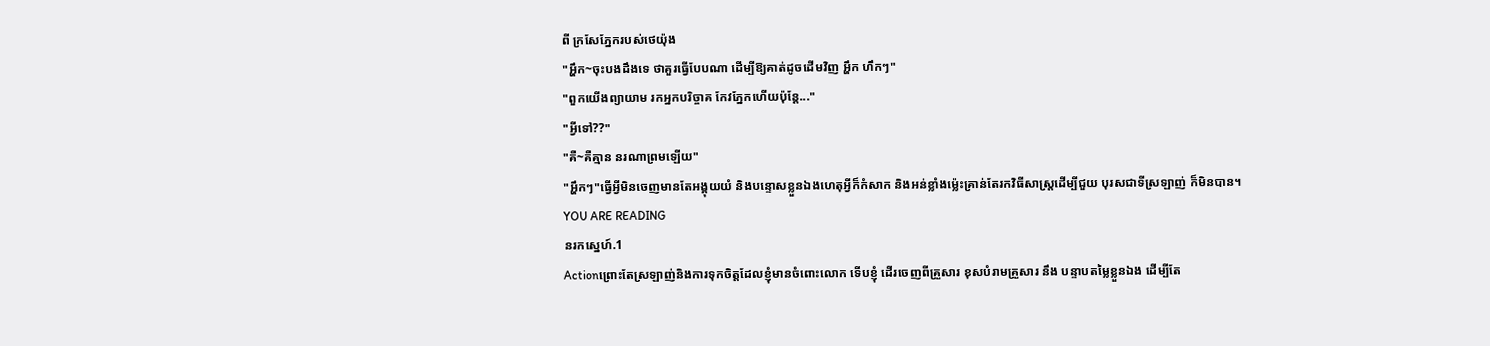ពី ក្រសែភ្នែករបស់ថេយ៉ុង
"អ្ហឹក~ចុះបងដឹងទេ ថាគួរធ្វើបែបណា ដើម្បីឱ្យគាត់ដូចដើមវិញ អ្ហឹក ហឹកៗ"
"ពួកយើងព្យាយាម រកអ្នកបរិច្ចាគ កែវភ្នែកហើយប៉ុន្តែ..."
"អ្វីទៅ??"
"គឺ~គឺគ្មាន នរណាព្រមឡើយ"
"អ្ហឹកៗ"ធ្វើអ្វីមិនចេញមានតែអង្គុយយំ និងបន្ទោសខ្លួនឯងហេតុអ្វីក៏កំសាក និងអន់ខ្លាំងម៉្លេះគ្រាន់តែរកវិធីសាស្រ្តដើម្បីជួយ បុរសជាទីស្រឡាញ់ ក៏មិនបាន។
YOU ARE READING
នរកស្នេហ៍.1
Actionព្រោះតែស្រឡាញ់និងការទុកចិត្តដែលខ្ញុំមានចំពោះលោក ទើបខ្ញុំ ដើរចេញពីគ្រួសារ ខុសបំរាមគ្រួសារ នឹង បន្ទាបតម្លៃខ្លួនឯង ដើម្បីតែ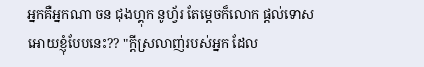អ្នកគឺអ្នកណា ចន ជុងហ្គុក នូហ្វ័រ តែម្តេចក៏លោក ផ្តល់ទោសអោយខ្ញុំបែបនេះ?? "ក្តីស្រលាញ់របស់អ្នក ដែល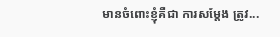មានចំពោះខ្ញុំគឺជា ការសម្តែង ត្រូវ...